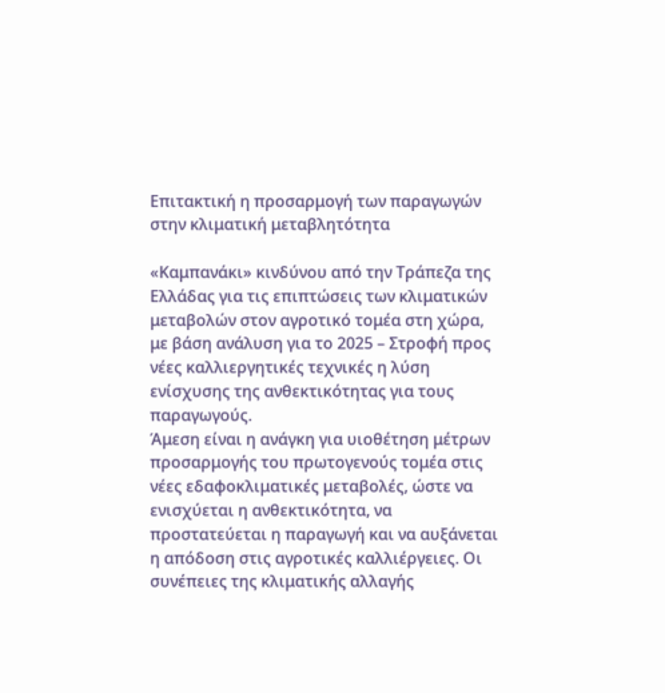Eπιτακτική η προσαρμογή των παραγωγών στην κλιματική μεταβλητότητα

«Καμπανάκι» κινδύνου από την Τράπεζα της Ελλάδας για τις επιπτώσεις των κλιματικών μεταβολών στον αγροτικό τομέα στη χώρα, με βάση ανάλυση για το 2025 – Στροφή προς νέες καλλιεργητικές τεχνικές η λύση ενίσχυσης της ανθεκτικότητας για τους παραγωγούς.
Άμεση είναι η ανάγκη για υιοθέτηση μέτρων προσαρμογής του πρωτογενούς τομέα στις νέες εδαφοκλιματικές μεταβολές, ώστε να ενισχύεται η ανθεκτικότητα, να προστατεύεται η παραγωγή και να αυξάνεται η απόδοση στις αγροτικές καλλιέργειες. Οι συνέπειες της κλιματικής αλλαγής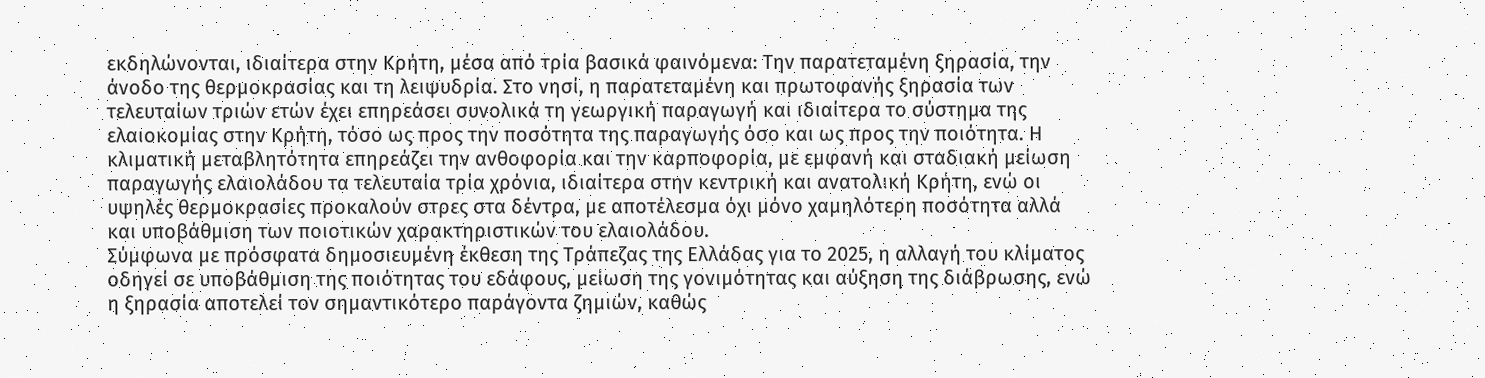εκδηλώνονται, ιδιαίτερα στην Κρήτη, μέσα από τρία βασικά φαινόμενα: Την παρατεταμένη ξηρασία, την άνοδο της θερμοκρασίας και τη λειψυδρία. Στο νησί, η παρατεταμένη και πρωτοφανής ξηρασία των τελευταίων τριών ετών έχει επηρεάσει συνολικά τη γεωργική παραγωγή και ιδιαίτερα το σύστημα της ελαιοκομίας στην Κρήτη, τόσο ως προς την ποσότητα της παραγωγής όσο και ως προς την ποιότητα. Η κλιματική μεταβλητότητα επηρεάζει την ανθοφορία και την καρποφορία, με εμφανή και σταδιακή μείωση παραγωγής ελαιολάδου τα τελευταία τρία χρόνια, ιδιαίτερα στην κεντρική και ανατολική Κρήτη, ενώ οι υψηλές θερμοκρασίες προκαλούν στρες στα δέντρα, με αποτέλεσμα όχι μόνο χαμηλότερη ποσότητα αλλά και υποβάθμιση των ποιοτικών χαρακτηριστικών του ελαιολάδου.
Σύμφωνα με πρόσφατα δημοσιευμένη έκθεση της Τράπεζας της Ελλάδας για το 2025, η αλλαγή του κλίματος οδηγεί σε υποβάθμιση της ποιότητας του εδάφους, μείωση της γονιμότητας και αύξηση της διάβρωσης, ενώ η ξηρασία αποτελεί τον σημαντικότερο παράγοντα ζημιών, καθώς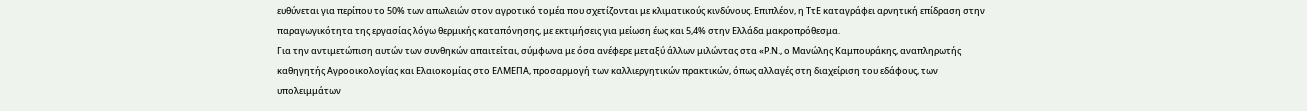ευθύνεται για περίπου το 50% των απωλειών στον αγροτικό τομέα που σχετίζονται με κλιματικούς κινδύνους. Επιπλέον, η ΤτΕ καταγράφει αρνητική επίδραση στην παραγωγικότητα της εργασίας λόγω θερμικής καταπόνησης, με εκτιμήσεις για μείωση έως και 5,4% στην Ελλάδα μακροπρόθεσμα.
Για την αντιμετώπιση αυτών των συνθηκών απαιτείται, σύμφωνα με όσα ανέφερε μεταξύ άλλων μιλώντας στα «Ρ.Ν., ο Μανώλης Καμπουράκης, αναπληρωτής καθηγητής Αγροοικολογίας και Ελαιοκομίας στο ΕΛΜΕΠΑ, προσαρμογή των καλλιεργητικών πρακτικών, όπως αλλαγές στη διαχείριση του εδάφους, των υπολειμμάτων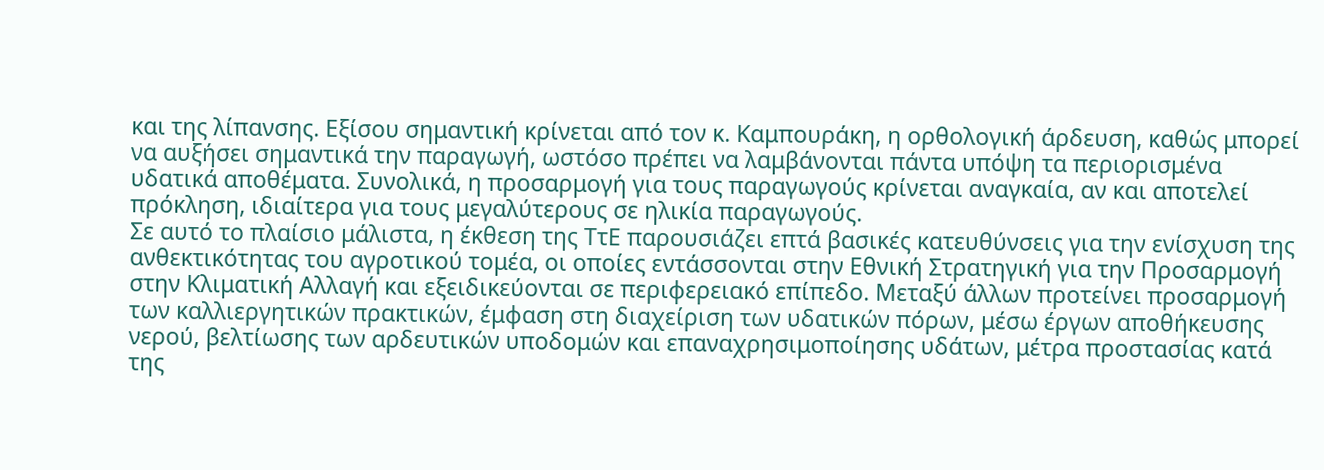και της λίπανσης. Εξίσου σημαντική κρίνεται από τον κ. Καμπουράκη, η ορθολογική άρδευση, καθώς μπορεί να αυξήσει σημαντικά την παραγωγή, ωστόσο πρέπει να λαμβάνονται πάντα υπόψη τα περιορισμένα υδατικά αποθέματα. Συνολικά, η προσαρμογή για τους παραγωγούς κρίνεται αναγκαία, αν και αποτελεί πρόκληση, ιδιαίτερα για τους μεγαλύτερους σε ηλικία παραγωγούς.
Σε αυτό το πλαίσιο μάλιστα, η έκθεση της ΤτΕ παρουσιάζει επτά βασικές κατευθύνσεις για την ενίσχυση της ανθεκτικότητας του αγροτικού τομέα, οι οποίες εντάσσονται στην Εθνική Στρατηγική για την Προσαρμογή στην Κλιματική Αλλαγή και εξειδικεύονται σε περιφερειακό επίπεδο. Μεταξύ άλλων προτείνει προσαρμογή των καλλιεργητικών πρακτικών, έμφαση στη διαχείριση των υδατικών πόρων, μέσω έργων αποθήκευσης νερού, βελτίωσης των αρδευτικών υποδομών και επαναχρησιμοποίησης υδάτων, μέτρα προστασίας κατά της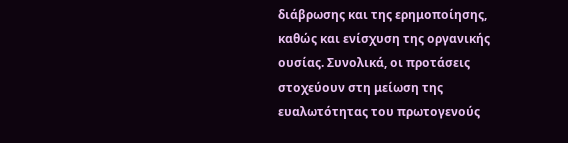διάβρωσης και της ερημοποίησης, καθώς και ενίσχυση της οργανικής ουσίας. Συνολικά, οι προτάσεις στοχεύουν στη μείωση της ευαλωτότητας του πρωτογενούς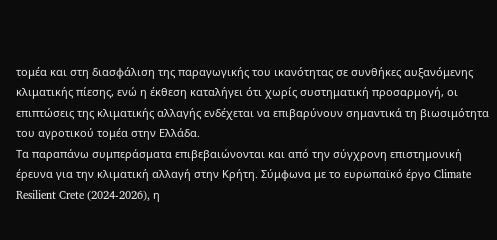τομέα και στη διασφάλιση της παραγωγικής του ικανότητας σε συνθήκες αυξανόμενης κλιματικής πίεσης, ενώ η έκθεση καταλήγει ότι χωρίς συστηματική προσαρμογή, οι επιπτώσεις της κλιματικής αλλαγής ενδέχεται να επιβαρύνουν σημαντικά τη βιωσιμότητα του αγροτικού τομέα στην Ελλάδα.
Τα παραπάνω συμπεράσματα επιβεβαιώνονται και από την σύγχρονη επιστημονική έρευνα για την κλιματική αλλαγή στην Κρήτη. Σύμφωνα με το ευρωπαϊκό έργο Climate Resilient Crete (2024-2026), η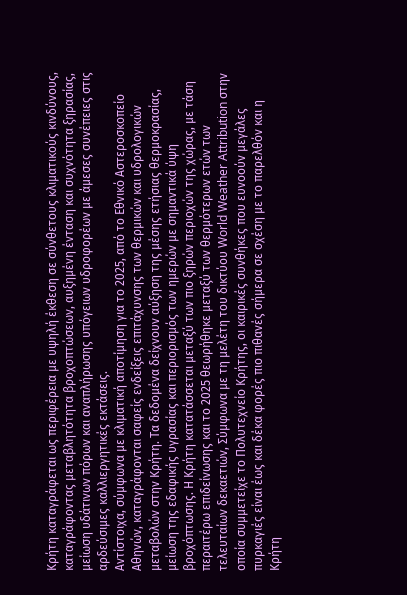Κρήτη καταγράφεται ως περιφέρεια με υψηλή έκθεση σε σύνθετους κλιματικούς κινδύνους, καταγράφοντας μεταβλητότητα βροχοπτώσεων, αυξημένη ένταση και συχνότητα ξηρασίας, μείωση υδάτινων πόρων και αναπλήρωσης υπόγειων υδροφορέων με άμεσες συνέπειες στις αρδεύσιμες καλλιεργητικές εκτάσεις.
Αντίστοιχα, σύμφωνα με κλιματική αποτίμηση για το 2025, από το Εθνικό Αστεροσκοπείο Αθηνών, καταγράφονται σαφείς ενδείξεις επιτάχυνσης των θερμικών και υδρολογικών μεταβολών στην Κρήτη. Τα δεδομένα δείχνουν αύξηση της μέσης ετήσιας θερμοκρασίας, μείωση της εδαφικής υγρασίας και περιορισμός των ημερών με σημαντικά ύψη βροχόπτωσης. Η Κρήτη κατατάσσεται μεταξύ των πιο ξηρών περιοχών της χώρας, με τάση περαιτέρω επιδείνωσης και το 2025 θεωρήθηκε μεταξύ των θερμότερων ετών των τελευταίων δεκαετιών, Σύμφωνα με τη μελέτη του δικτύου World Weather Attribution στην οποία συμμετείχε το Πολυτεχνείο Κρήτης, οι καιρικές συνθήκες που ευνοούν μεγάλες πυρκαγιές είναι έως και δέκα φορές πιο πιθανές σήμερα σε σχέση με το παρελθόν και η Κρήτη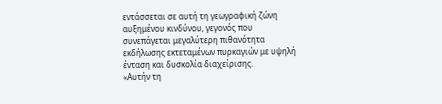εντάσσεται σε αυτή τη γεωγραφική ζώνη αυξημένου κινδύνου, γεγονός που συνεπάγεται μεγαλύτερη πιθανότητα εκδήλωσης εκτεταμένων πυρκαγιών με υψηλή ένταση και δυσκολία διαχείρισης.
«Αυτήν τη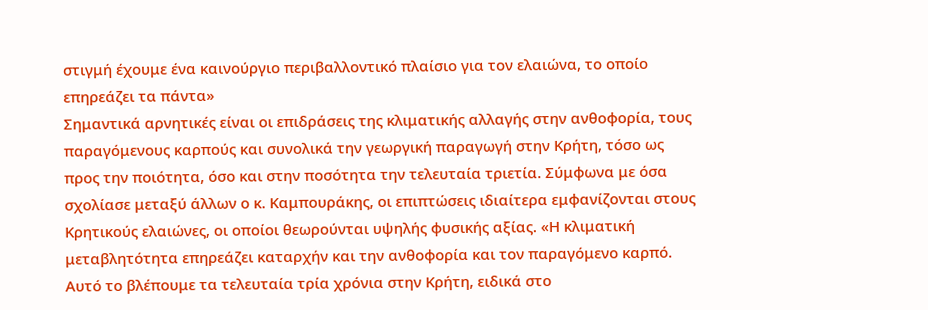στιγμή έχουμε ένα καινούργιο περιβαλλοντικό πλαίσιο για τον ελαιώνα, το οποίο επηρεάζει τα πάντα»
Σημαντικά αρνητικές είναι οι επιδράσεις της κλιματικής αλλαγής στην ανθοφορία, τους παραγόμενους καρπούς και συνολικά την γεωργική παραγωγή στην Κρήτη, τόσο ως προς την ποιότητα, όσο και στην ποσότητα την τελευταία τριετία. Σύμφωνα με όσα σχολίασε μεταξύ άλλων ο κ. Καμπουράκης, οι επιπτώσεις ιδιαίτερα εμφανίζονται στους Κρητικούς ελαιώνες, οι οποίοι θεωρούνται υψηλής φυσικής αξίας. «Η κλιματική μεταβλητότητα επηρεάζει καταρχήν και την ανθοφορία και τον παραγόμενο καρπό. Αυτό το βλέπουμε τα τελευταία τρία χρόνια στην Κρήτη, ειδικά στο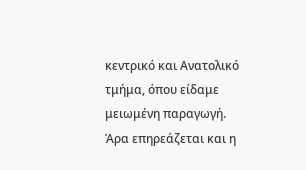κεντρικό και Ανατολικό τμήμα, όπου είδαμε μειωμένη παραγωγή.
Άρα επηρεάζεται και η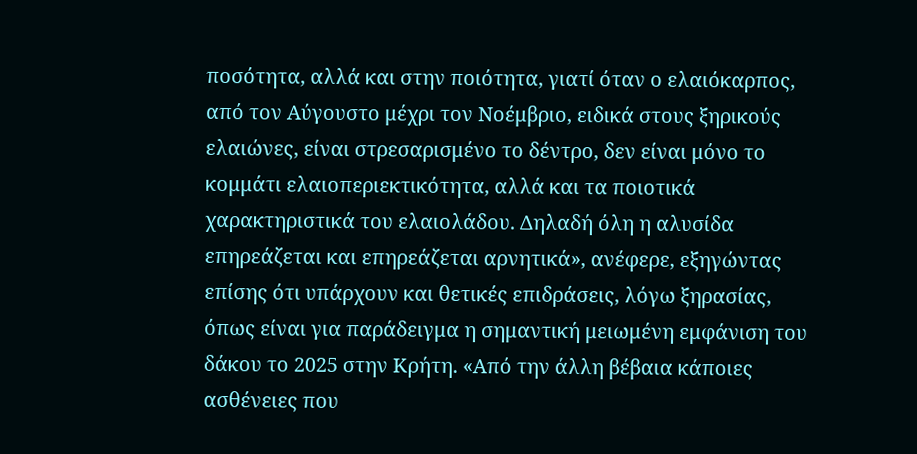ποσότητα, αλλά και στην ποιότητα, γιατί όταν ο ελαιόκαρπος, από τον Αύγουστο μέχρι τον Νοέμβριο, ειδικά στους ξηρικούς ελαιώνες, είναι στρεσαρισμένο το δέντρο, δεν είναι μόνο το κομμάτι ελαιοπεριεκτικότητα, αλλά και τα ποιοτικά χαρακτηριστικά του ελαιολάδου. Δηλαδή όλη η αλυσίδα επηρεάζεται και επηρεάζεται αρνητικά», ανέφερε, εξηγώντας επίσης ότι υπάρχουν και θετικές επιδράσεις, λόγω ξηρασίας, όπως είναι για παράδειγμα η σημαντική μειωμένη εμφάνιση του δάκου το 2025 στην Κρήτη. «Από την άλλη βέβαια κάποιες ασθένειες που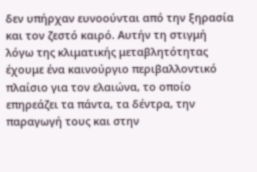δεν υπήρχαν ευνοούνται από την ξηρασία και τον ζεστό καιρό. Αυτήν τη στιγμή λόγω της κλιματικής μεταβλητότητας έχουμε ένα καινούργιο περιβαλλοντικό πλαίσιο για τον ελαιώνα, το οποίο επηρεάζει τα πάντα, τα δέντρα, την παραγωγή τους και στην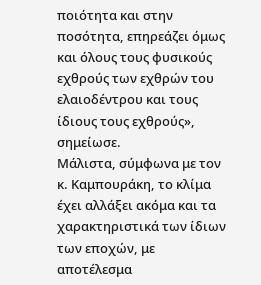ποιότητα και στην ποσότητα, επηρεάζει όμως και όλους τους φυσικούς εχθρούς των εχθρών του ελαιοδέντρου και τους ίδιους τους εχθρούς», σημείωσε.
Μάλιστα, σύμφωνα με τον κ. Καμπουράκη, το κλίμα έχει αλλάξει ακόμα και τα χαρακτηριστικά των ίδιων των εποχών, με αποτέλεσμα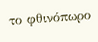το φθινόπωρο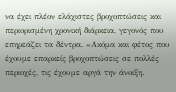να έχει πλέον ελάχιστες βροχοπτώσεις και περιορισμένη χρονική διάρκεια, γεγονός που επηρεάζει τα δέντρα. «Ακόμα και φέτος που έχουμε επαρκείς βροχοπτώσεις σε πολλές περιοχές, τις έχουμε αργά την άνοιξη.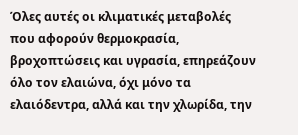Όλες αυτές οι κλιματικές μεταβολές που αφορούν θερμοκρασία, βροχοπτώσεις και υγρασία, επηρεάζουν όλο τον ελαιώνα, όχι μόνο τα ελαιόδεντρα, αλλά και την χλωρίδα, την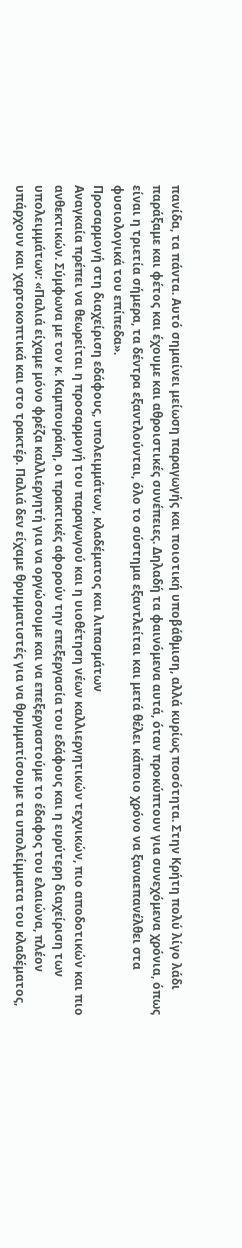πανίδα, τα πάντα. Αυτό σημαίνει μείωση παραγωγής και ποιοτική υποβάθμιση, αλλά κυρίως ποσότητα. Στην Κρήτη πολύ λίγο λάδι παράξαμε και φέτος και έχουμε και αθροιστικές συνέπειες. Δηλαδή τα φαινόμενα αυτά, όταν προκύπτουν για συνεχόμενα χρόνια, όπως είναι η τριετία σήμερα, τα δέντρα εξαντλούνται, όλο το σύστημα εξαντλείται και μετά θέλει κάποιο χρόνο να ξαναεπανέλθει στα φυσιολογικά του επίπεδα».
Προσαρμογή στη διαχείριση εδάφους, υπολειμμάτων, κλαδέματος και λιπασμάτων
Αναγκαία πρέπει να θεωρείται η προσαρμογή του παραγωγού και η υιοθέτηση νέων καλλιεργητικών τεχνικών, πιο αποδοτικών και πιο ανθεκτικών. Σύμφωνα με τον κ. Καμπουράκη, οι πρακτικές αφορούν την επεξεργασία του εδάφους και η ευρύτερη διαχείριση των υπολειμμάτων: «Παλιά είχαμε μόνο φρέζα καλλιεργητή για να οργώσουμε και να επεξεργαστούμε το έδαφος του ελαιώνα, πλέον υπάρχουν και χαρτοκοπτικά και στο τρακτέρ. Παλιά δεν είχαμε θρυμματιστές για να θρυμματίσουμε τα υπολείμματα του κλαδέματος,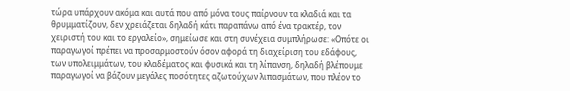τώρα υπάρχουν ακόμα και αυτά που από μόνα τους παίρνουν τα κλαδιά και τα θρυμματίζουν, δεν χρειάζεται δηλαδή κάτι παραπάνω από ένα τρακτέρ, τον χειριστή του και το εργαλείο», σημείωσε και στη συνέχεια συμπλήρωσε: «Οπότε οι παραγωγοί πρέπει να προσαρμοστούν όσον αφορά τη διαχείριση του εδάφους, των υπολειμμάτων, του κλαδέματος και φυσικά και τη λίπανση, δηλαδή βλέπουμε παραγωγοί να βάζουν μεγάλες ποσότητες αζωτούχων λιπασμάτων, που πλέον το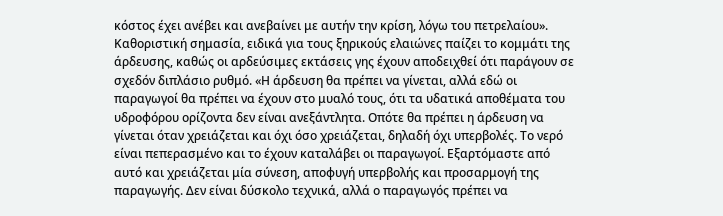κόστος έχει ανέβει και ανεβαίνει με αυτήν την κρίση, λόγω του πετρελαίου».
Καθοριστική σημασία, ειδικά για τους ξηρικούς ελαιώνες παίζει το κομμάτι της άρδευσης, καθώς οι αρδεύσιμες εκτάσεις γης έχουν αποδειχθεί ότι παράγουν σε σχεδόν διπλάσιο ρυθμό. «Η άρδευση θα πρέπει να γίνεται, αλλά εδώ οι παραγωγοί θα πρέπει να έχουν στο μυαλό τους, ότι τα υδατικά αποθέματα του υδροφόρου ορίζοντα δεν είναι ανεξάντλητα. Οπότε θα πρέπει η άρδευση να γίνεται όταν χρειάζεται και όχι όσο χρειάζεται, δηλαδή όχι υπερβολές. Το νερό είναι πεπερασμένο και το έχουν καταλάβει οι παραγωγοί. Εξαρτόμαστε από αυτό και χρειάζεται μία σύνεση, αποφυγή υπερβολής και προσαρμογή της παραγωγής. Δεν είναι δύσκολο τεχνικά, αλλά ο παραγωγός πρέπει να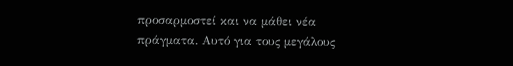προσαρμοστεί και να μάθει νέα πράγματα. Αυτό για τους μεγάλους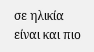σε ηλικία είναι και πιο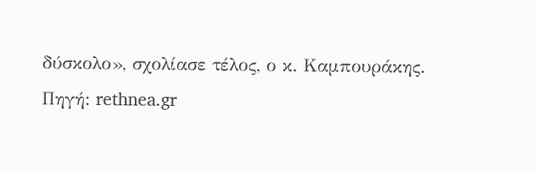δύσκολο», σχολίασε τέλος, ο κ. Καμπουράκης.
Πηγή: rethnea.gr